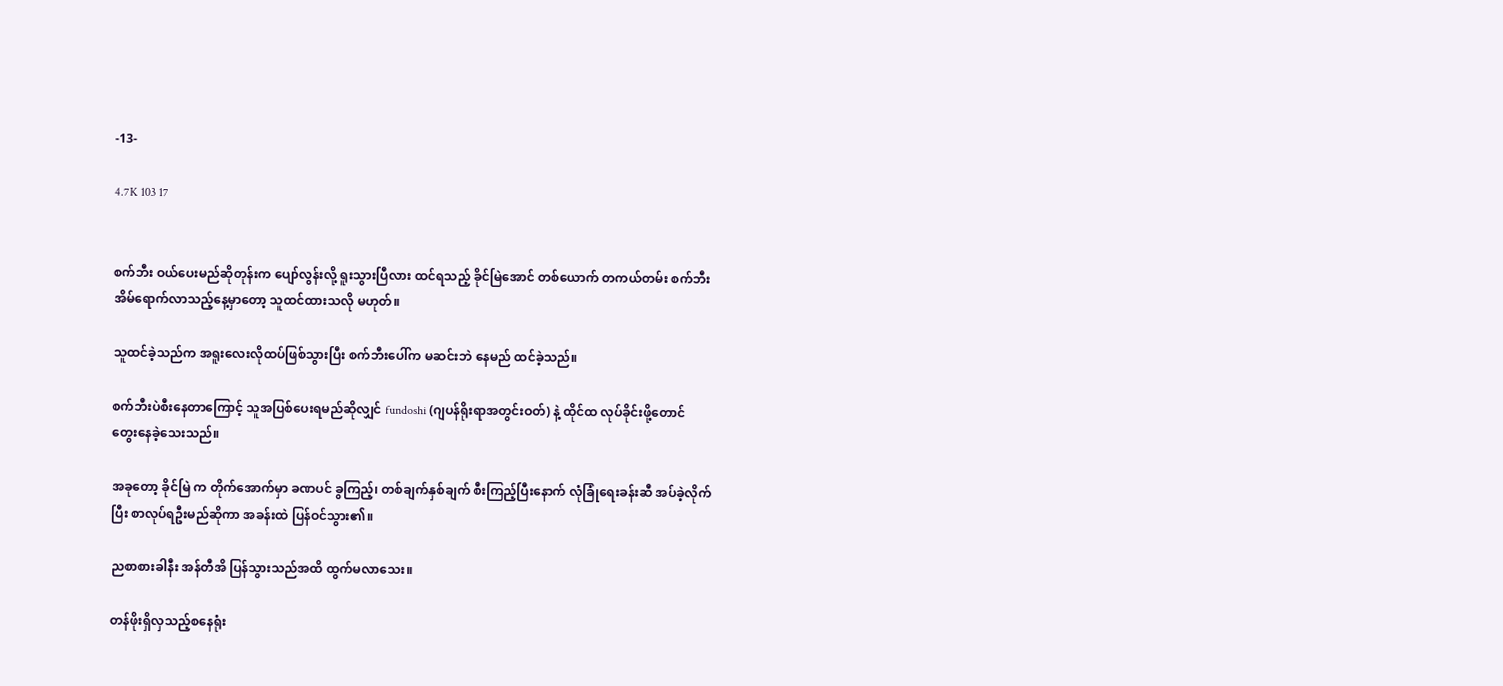-13-

4.7K 103 17


စက်ဘီး ဝယ်ပေးမည်ဆိုတုန်းက ပျော်လွန်းလို့ ရူးသွားပြီလား ထင်ရသည့် ခိုင်မြဲအောင် တစ်ယောက် တကယ်တမ်း စက်ဘီး အိမ်ရောက်လာသည့်နေ့မှာတော့ သူထင်ထားသလို မဟုတ်။

သူထင်ခဲ့သည်က အရူးလေးလိုထပ်ဖြစ်သွားပြီး စက်ဘီးပေါ်က မဆင်းဘဲ နေမည် ထင်ခဲ့သည်။

စက်ဘီးပဲစီးနေတာကြောင့် သူအပြစ်ပေးရမည်ဆိုလျှင် fundoshi (ဂျပန်ရိုးရာအတွင်းဝတ်) နဲ့ ထိုင်ထ လုပ်ခိုင်းဖို့တောင် တွေးနေခဲ့သေးသည်။

အခုတော့ ခိုင်မြဲ က တိုက်အောက်မှာ ခဏပင် ခွကြည့်၊ တစ်ချက်နှစ်ချက် စီးကြည့်ပြီးနောက် လုံခြုံရေးခန်းဆီ အပ်ခဲ့လိုက်ပြီး စာလုပ်ရဦးမည်ဆိုကာ အခန်းထဲ ပြန်ဝင်သွား၏။

ညစာစားခါနီး အန်တီအိ ပြန်သွားသည်အထိ ထွက်မလာသေး။

တန်ဖိုးရှိလှသည့်စနေရုံး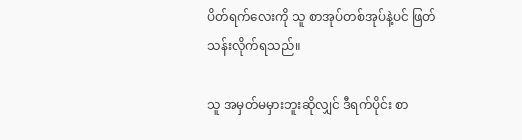ပိတ်ရက်လေးကို သူ စာအုပ်တစ်အုပ်နဲ့ပင် ဖြတ်သန်းလိုက်ရသည်။

သူ အမှတ်မမှားဘူးဆိုလျှင် ဒီရက်ပိုင်း စာ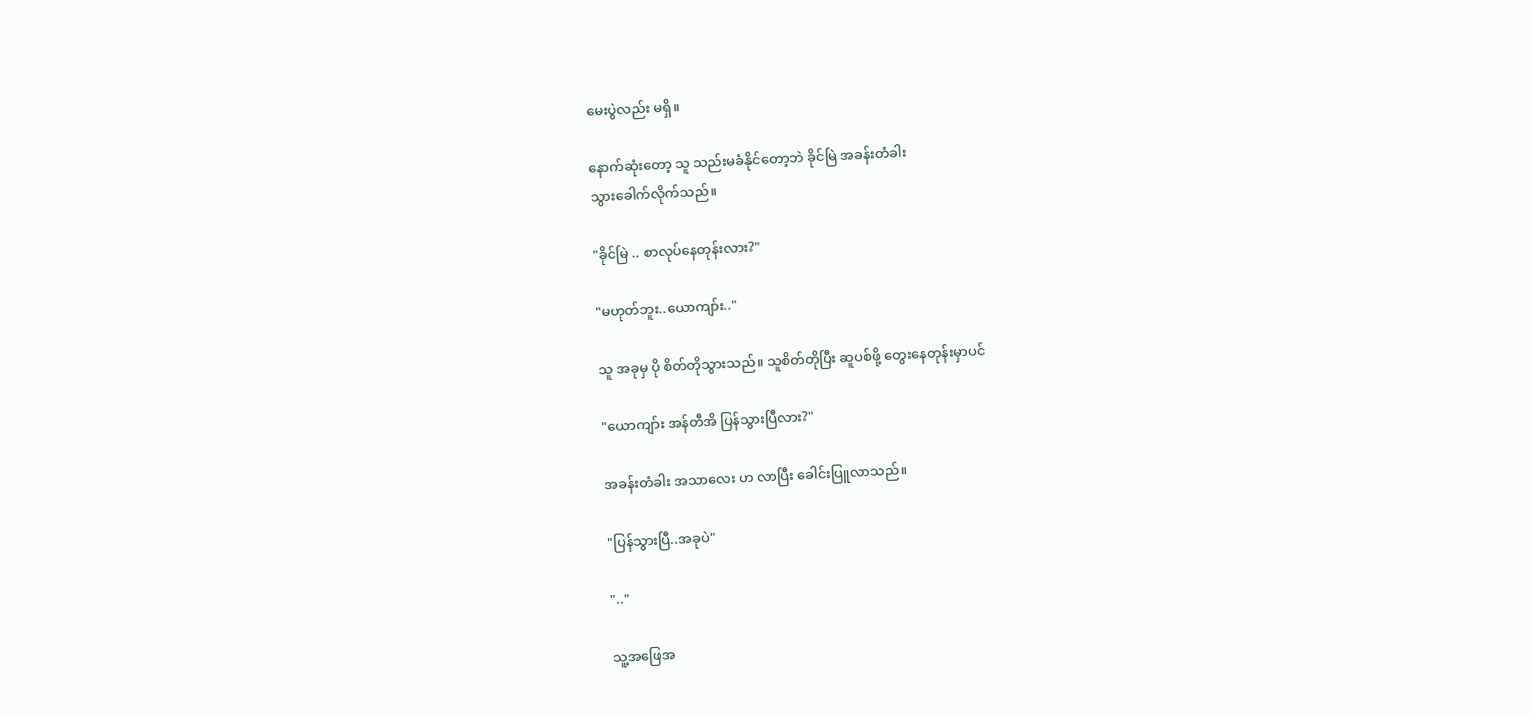မေးပွဲလည်း မရှိ။

နောက်ဆုံးတော့ သူ သည်းမခံနိုင်တော့ဘဲ ခိုင်မြဲ အခန်းတံခါး
သွားခေါက်လိုက်သည်။

"ခိုင်မြဲ .. စာလုပ်နေတုန်းလား?"

"မဟုတ်ဘူး..ယောကျာ်း.."

သူ အခုမှ ပို စိတ်တိုသွားသည်။ သူစိတ်တိုပြီး ဆူပစ်ဖို့ တွေးနေတုန်းမှာပင်

"ယောကျာ်း အန်တီအိ ပြန်သွားပြီလား?"

အခန်းတံခါး အသာလေး ဟ လာပြီး ခေါင်းပြူလာသည်။

"ပြန်သွားပြီ..အခုပဲ"

".."

သူ့အ‌ဖြေအ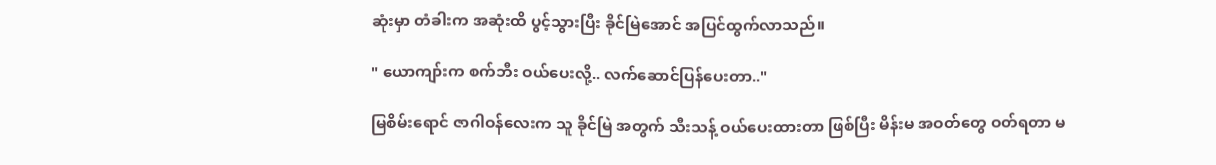ဆုံးမှာ တံခါးက အဆုံးထိ ပွင့်သွားပြီး ခိုင်မြဲအောင် အပြင်ထွက်လာသည်။

" ယောကျာ်းက စက်ဘီး ဝယ်ပေးလို့.. လက်ဆောင်ပြန်ပေးတာ.."

မြစိမ်းရောင် ဇာဂါဝန်လေးက သူ ခိုင်မြဲ အတွက် သီးသန့် ဝယ်ပေးထားတာ ဖြစ်ပြီး မိန်းမ အဝတ်တွေ ဝတ်ရတာ မ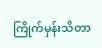ကြိုက်မှန်းသိတာ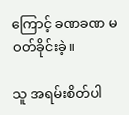ကြောင့် ခဏခဏ မဝတ်ခိုင်းခဲ့။

သူ အရမ်းစိတ်ပါ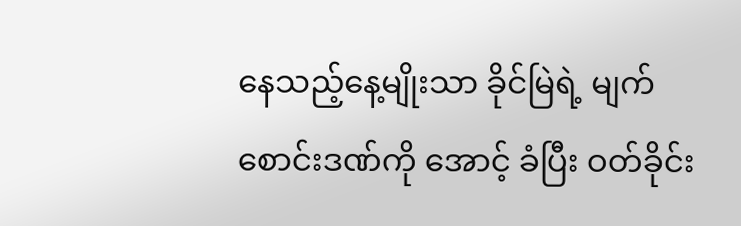နေသည့်နေ့မျိုးသာ ခိုင်မြဲရဲ့ မျက်စောင်းဒဏ်ကို အောင့် ခံပြီး ဝတ်ခိုင်း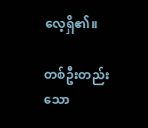လေ့ရှိ၏။

တစ်ဦးတည်းသော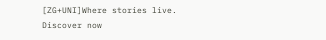[ZG+UNI]Where stories live. Discover now